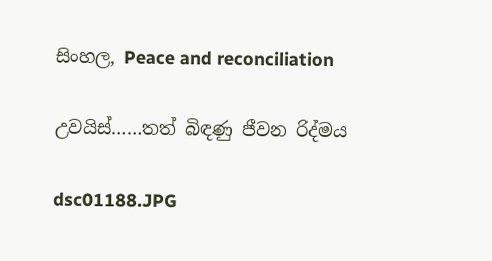සිංහල, Peace and reconciliation

උවයිස්……තත් බිඳණු ජීවන රිද්මය

dsc01188.JPG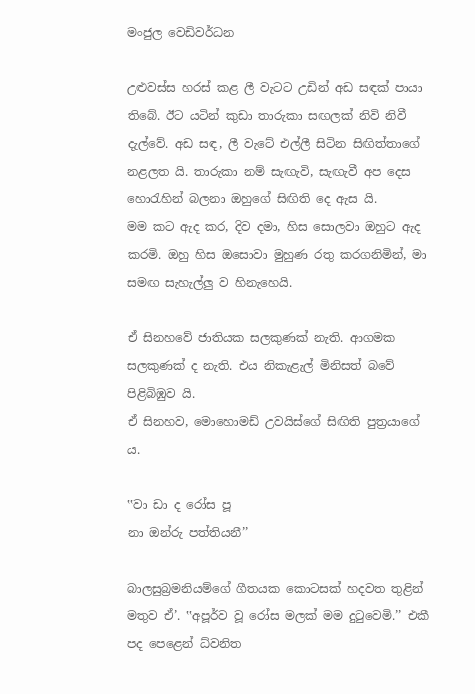මංජුල වෙඩිවර්ධන

උළුවස්ස හරස් කළ ලී වැටට උඩින් අඩ සඳක් පායා තිබේ. ඊට යටින් කුඩා තාරුකා සඟලක් නිවි නිවී දැල්වේ. අඩ සඳ, ලී වැටේ එල්ලී සිටින සිඟිත්තාගේ නළලත යි. තාරුකා නම් සැඟැවි, සැඟැවී අප දෙස හොරැහින් බලනා ඔහුගේ සිඟිති දෙ ඇස යි.
මම කට ඇද කර, දිව දමා, හිස සොලවා ඔහුට ඇද කරමි. ඔහු හිස ඔසොවා මුහුණ රතු කරගනිමින්, මා සමඟ සැහැල්ලු ව හිනැහෙයි.

ඒ සිනහවේ ජාතියක සලකුණක් නැති. ආගමක සලකුණක් ද නැති. එය නිකැළැල් මිනිසත් බවේ පිළිබිඹුව යි.
ඒ සිනහව, මොහොමඩ් උවයිස්ගේ සිඟිති පුත්‍රයාගේ ය.

‛‛වා ඩා ද රෝස පූ
නා ඔන්රු පත්තියනී’’

බාලසුබ්‍රමනියම්ගේ ගීතයක කොටසක් හදවත තුළින් මතුව ඒ’. ‛‛අපූර්ව වූ රෝස මලක් මම දුටුවෙමි.’’ එකී පද පෙළෙන් ධ්වනිත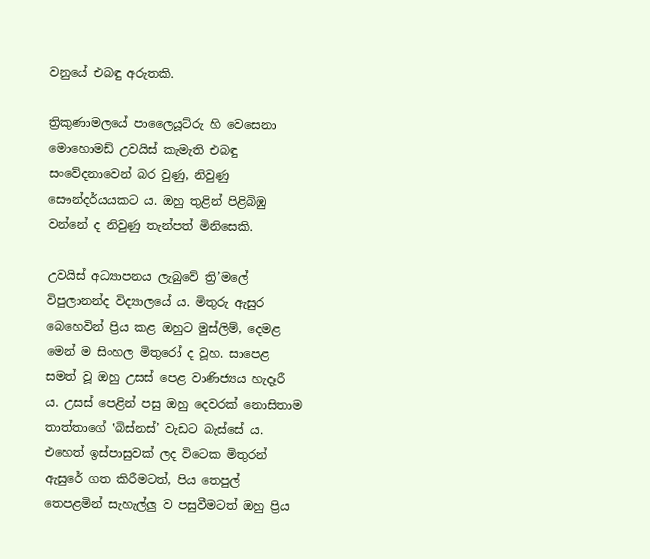වනුයේ එබඳු අරුතකි.

ත්‍රිකුණාමලයේ පාලෛයූට්රු හි වෙසෙනා මොහොමඩ් උවයිස් කැමැති එබඳු සංවේදනාවෙන් බර වුණු, නිවුණු සෞන්දර්යයකට ය. ඔහු තුළින් පිළිබිඹු වන්නේ ද නිවුණු තැන්පත් මිනිසෙකි.

උවයිස් අධ්‍යාපනය ලැබුවේ ත්‍රි’මලේ විපුලානන්ද විද්‍යාලයේ ය. මිතුරු ඇසුර බෙහෙවින් ප්‍රිය කළ ඔහුට මුස්ලිම්, දෙමළ මෙන් ම සිංහල මිතුරෝ ද වූහ. සාපෙළ සමත් වූ ඔහු උසස් පෙළ වාණිජ්‍යය හැදෑරී ය. උසස් පෙළින් පසු ඔහු දෙවරක් නොසිතාම තාත්තාගේ ‛බිස්නස්’ වැඩට බැස්සේ ය. එහෙත් ඉස්පාසුවක් ලද විටෙක මිතුරන් ඇසුරේ ගත කිරීමටත්, පිය තෙපුල් තෙපළමින් සැහැල්ලු ව පසුවීමටත් ඔහු ප්‍රිය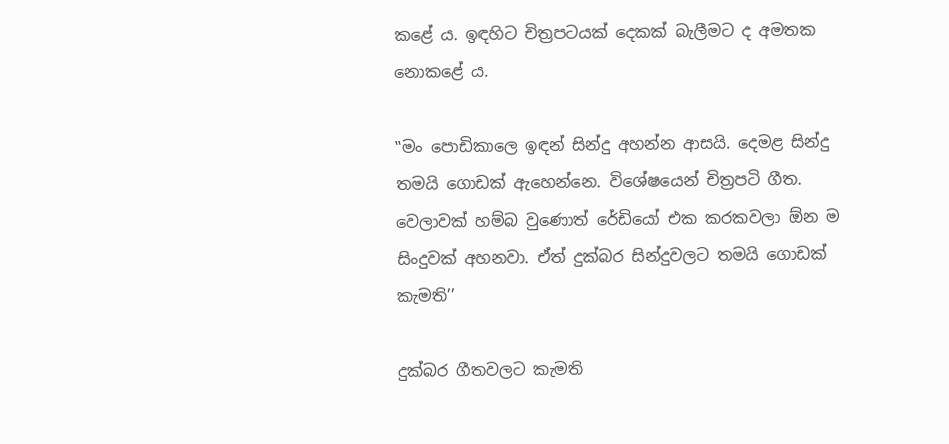කළේ ය. ඉඳහිට චිත්‍රපටයක් දෙකක් බැලීමට ද අමතක නොකළේ ය.

‛‛මං පොඩිකාලෙ ඉඳන් සින්දු අහන්න ආසයි. දෙමළ සින්දු තමයි ගොඩක් ඇහෙන්නෙ. විශේෂයෙන් චිත්‍රපටි ගීත. වෙලාවක් හම්බ වුණොත් රේඩියෝ එක කරකවලා ඕන ම සිංදුවක් අහනවා. ඒත් දුක්බර සින්දුවලට තමයි ගොඩක් කැමති’’

දුක්බර ගීතවලට කැමති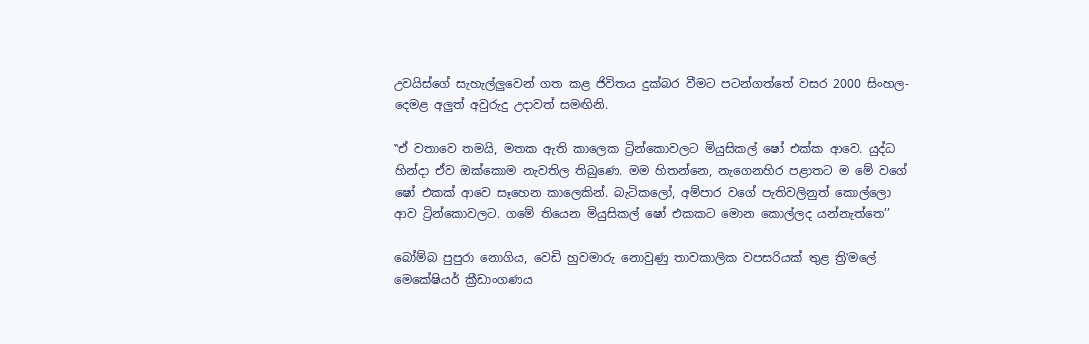උවයිස්ගේ සැහැල්ලුවෙන් ගත කළ ජිවිතය දුක්බර වීමට පටන්ගත්තේ වසර 2000 සිංහල-දෙමළ අලුත් අවුරුදු උදාවත් සමඟිනි.

‛‛ඒ වතාවෙ තමයි, මතක ඇති කාලෙක ට්‍රින්කොවලට මියුසිකල් ෂෝ එක්ක ආවෙ. යුද්ධ හින්දා ඒව ඔක්කොම නැවතිල තිබුණෙ. මම හිතන්නෙ, නැගෙනහිර පළාතට ම මේ වගේ ෂෝ එකක් ආවෙ සෑහෙන කාලෙකින්. බැටිකලෝ, අම්පාර වගේ පැතිවලිනුත් කොල්ලො ආව ට්‍රින්කොවලට. ගමේ තියෙන මියුසිකල් ෂෝ එකකට මොන කොල්ලද යන්නැත්තෙ’’

බෝම්බ පුපුරා නොගිය, වෙඩි හුවමාරු නොවුණු තාවකාලික වපසරියක් තුළ ත්‍රි‛මලේ මෙකේෂියර් ක්‍රීඩාංගණය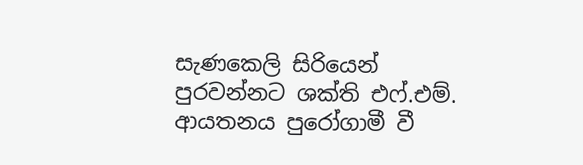සැණකෙලි සිරියෙන් පුරවන්නට ශක්ති එෆ්.එම්. ආයතනය පුරෝගාමී වී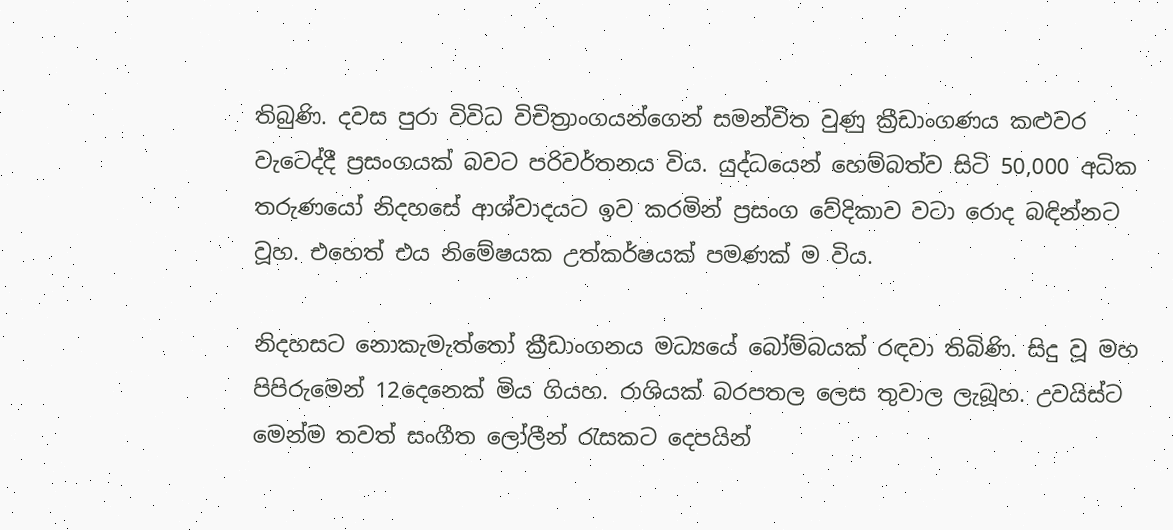තිබුණි. දවස පුරා විවිධ විචිත්‍රාංගයන්ගෙන් සමන්විත වුණු ක්‍රීඩාංගණය කළුවර වැටෙද්දී ප්‍රසංගයක් බවට පරිවර්තනය විය. යුද්ධයෙන් හෙම්බත්ව සිටි 50,000 අධික තරුණයෝ නිදහසේ ආශ්වාදයට ඉව කරමින් ප්‍රසංග වේදිකාව වටා රොද බඳින්නට වූහ. එහෙත් එය නිමේෂයක උත්කර්ෂයක් පමණක් ම විය.

නිදහසට නොකැමැත්තෝ ක්‍රීඩාංගනය මධ්‍යයේ බෝම්බයක් රඳවා තිබිණි. සිදු වූ මහ පිපිරුමෙන් 12දෙනෙක් මිය ගියහ. රාශියක් බරපතල ලෙස තුවාල ලැබූහ. උවයිස්ට මෙන්ම තවත් සංගීත ලෝලීන් රැසකට දෙපයින්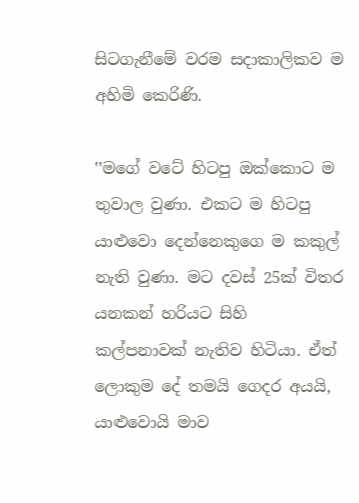සිටගැනීමේ වරම සදාකාලිකව ම අහිමි කෙරිණි.

‛‛මගේ වටේ හිටපු ඔක්කොට ම තුවාල වුණා. එකට ම හිටපු යාළුවො දෙන්නෙකුගෙ ම කකුල් නැති වුණා. මට දවස් 25ක් විතර යනකන් හරියට සිහි කල්පනාවක් නැතිව හිටියා. ඒත් ලොකුම දේ තමයි ගෙදර අයයි, යාළුවොයි මාව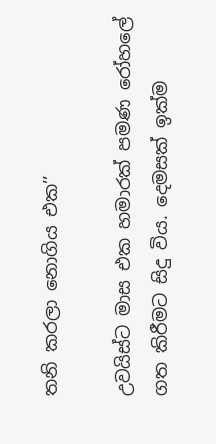තනි කරලා නොගිය එක’’

උවයිස්ට මාස එක හමාරක් පමණ රෝහලේ ගත කිරීමට සිදු විය. දෙමසක් ඉක්ම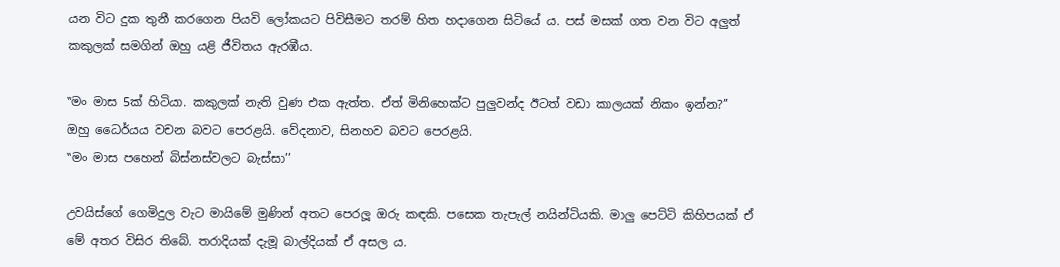යන විට දුක තුනී කරගෙන පියවි ලෝකයට පිවිසීමට තරම් හිත හදාගෙන සිටියේ ය. පස් මසක් ගත වන විට අලුත් කකුලක් සමගින් ඔහු යළි ජීවිතය ඇරඹීය.

‛‛මං මාස 5ක් හිටියා. කකුලක් නැති වුණ එක ඇත්ත. ඒත් මිනිහෙක්ට පුලුවන්ද ඊටත් වඩා කාලයක් නිකං ඉන්න?’’
ඔහු ධෛර්යය වචන බවට පෙරළයි. වේදනාව, සිනහව බවට පෙරළයි.
‛‛මං මාස පහෙන් බිස්නස්වලට බැස්සා’’

උවයිස්ගේ ගෙමිදුල වැට මායිමේ මුණින් අතට පෙරලූ ඔරු කඳකි. පසෙක තැපැල් නයින්ටියකි. මාලු පෙට්ටි කිහිපයක් ඒ මේ අතර විසිර තිබේ. තරාදියක් දැමූ බාල්දියක් ඒ අසල ය.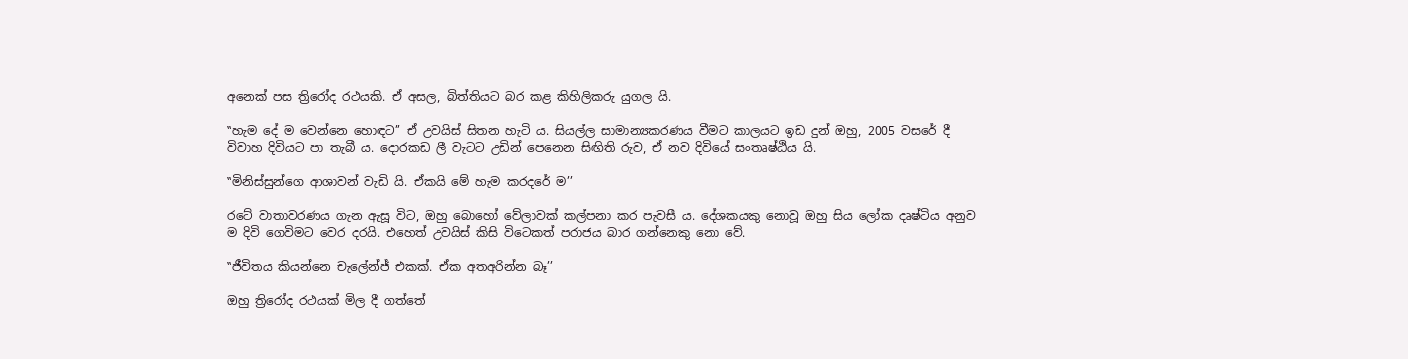අනෙක් පස ත්‍රිරෝද රථයකි. ඒ අසල, බිත්තියට බර කළ කිහිලිකරු යුගල යි.

‛‛හැම දේ ම වෙන්නෙ හොඳට’’ ඒ උවයිස් සිතන හැටි ය. සියල්ල සාමාන්‍යකරණය වීමට කාලයට ඉඩ දුන් ඔහු, 2005 වසරේ දී විවාහ දිවියට පා තැබී ය. දොරකඩ ලී වැටට උඩින් පෙනෙන සිඟිති රුව, ඒ නව දිවියේ සංතෘෂ්ඨිය යි.

‛‛මිනිස්සුන්ගෙ ආශාවන් වැඩි යි. ඒකයි මේ හැම කරදරේ ම’’

රටේ වාතාවරණය ගැන ඇසූ විට, ඔහු බොහෝ වේලාවක් කල්පනා කර පැවසී ය. දේශකයකු නොවූ ඔහු සිය ලෝක දෘෂ්ටිය අනුව ම දිවි ගෙවිමට වෙර දරයි. එහෙත් උවයිස් කිසි විටෙකත් පරාජය බාර ගන්නෙකු නො වේ.

‛‛ජීවිතය කියන්නෙ චැලේන්ජ් එකක්. ඒක අතඅරින්න බෑ’’

ඔහු ත්‍රිරෝද රථයක් මිල දී ගත්තේ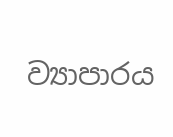ව්‍යාපාරය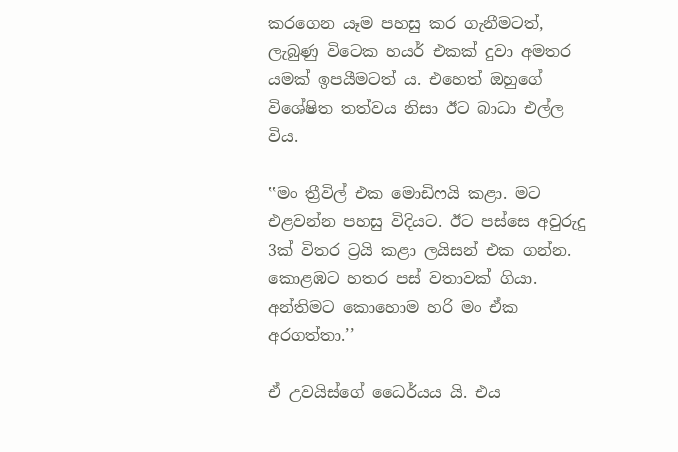කරගෙන යෑම පහසු කර ගැනීමටත්, ලැබුණු විටෙක හයර් එකක් දුවා අමතර යමක් ඉපයීමටත් ය. එහෙත් ඔහුගේ විශේෂිත තත්වය නිසා ඊට බාධා එල්ල විය.

‛‛මං ත්‍රීවිල් එක මොඩිෆයි කළා. මට එළවන්න පහසු විදියට. ඊට පස්සෙ අවුරුදු 3ක් විතර ට්‍රයි කළා ලයිසන් එක ගන්න. කොළඹට හතර පස් වතාවක් ගියා. අන්තිමට කොහොම හරි මං ඒක අරගත්තා.’’

ඒ උවයිස්ගේ ධෛර්යය යි. එය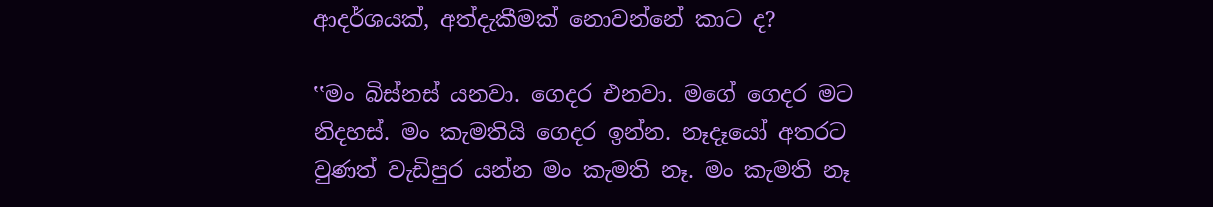ආදර්ශයක්, අත්දැකීමක් නොවන්නේ කාට ද?

‛‛මං බිස්නස් යනවා. ගෙදර එනවා. මගේ ගෙදර මට නිදහස්. මං කැමතියි ගෙදර ඉන්න. නෑදෑයෝ අතරට වුණත් වැඩිපුර යන්න මං කැමති නෑ. මං කැමති නෑ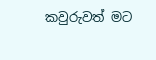කවුරුවත් මට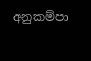අනුකම්පා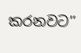කරනවට’’